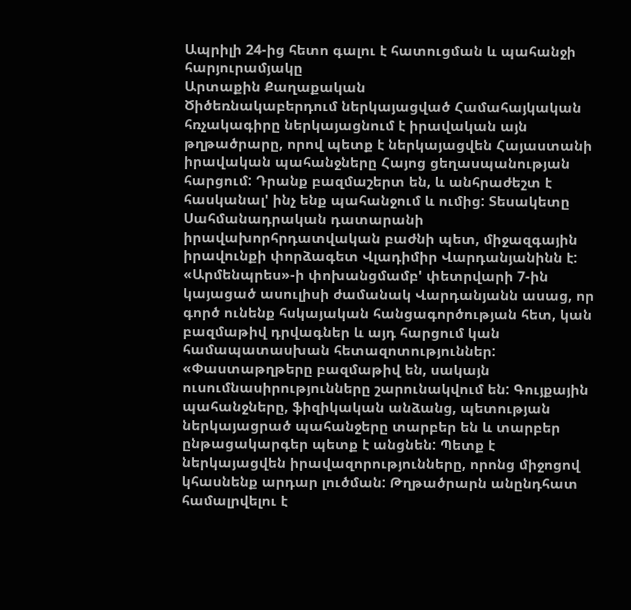Ապրիլի 24-ից հետո գալու է հատուցման և պահանջի հարյուրամյակը
Արտաքին Քաղաքական
Ծիծեռնակաբերդում ներկայացված Համահայկական հռչակագիրը ներկայացնում է իրավական այն թղթածրարը, որով պետք է ներկայացվեն Հայաստանի իրավական պահանջները Հայոց ցեղասպանության հարցում: Դրանք բազմաշերտ են, և անհրաժեշտ է հասկանալ' ինչ ենք պահանջում և ումից: Տեսակետը Սահմանադրական դատարանի իրավախորհրդատվական բաժնի պետ, միջազգային իրավունքի փորձագետ Վլադիմիր Վարդանյանինն է:
«Արմենպրես»-ի փոխանցմամբ' փետրվարի 7-ին կայացած ասուլիսի ժամանակ Վարդանյանն ասաց, որ գործ ունենք հսկայական հանցագործության հետ, կան բազմաթիվ դրվագներ և այդ հարցում կան համապատասխան հետազոտություններ: «Փաստաթղթերը բազմաթիվ են, սակայն ուսումնասիրությունները շարունակվում են: Գույքային պահանջները, ֆիզիկական անձանց, պետության ներկայացրած պահանջերը տարբեր են և տարբեր ընթացակարգեր պետք է անցնեն: Պետք է ներկայացվեն իրավազորությունները, որոնց միջոցով կհասնենք արդար լուծման: Թղթածրարն անընդհատ համալրվելու է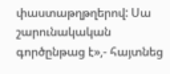փաստաթղթղերով: Սա շարունակական գործընթաց է»,- հայտնեց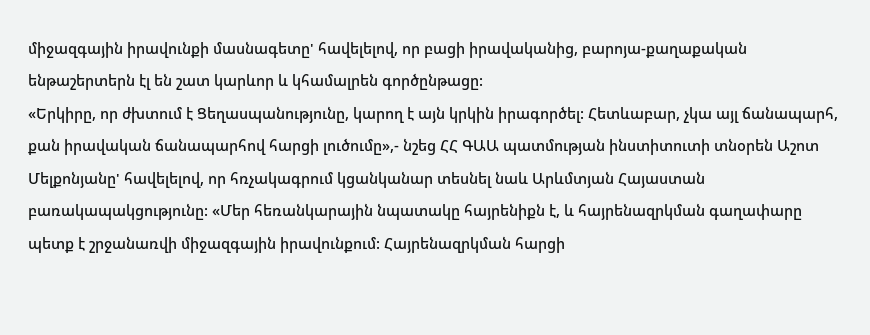միջազգային իրավունքի մասնագետը' հավելելով, որ բացի իրավականից, բարոյա-քաղաքական ենթաշերտերն էլ են շատ կարևոր և կհամալրեն գործընթացը:
«Երկիրը, որ ժխտում է Ցեղասպանությունը, կարող է այն կրկին իրագործել: Հետևաբար, չկա այլ ճանապարհ, քան իրավական ճանապարհով հարցի լուծումը»,- նշեց ՀՀ ԳԱԱ պատմության ինստիտուտի տնօրեն Աշոտ Մելքոնյանը' հավելելով, որ հռչակագրում կցանկանար տեսնել նաև Արևմտյան Հայաստան բառակապակցությունը: «Մեր հեռանկարային նպատակը հայրենիքն է, և հայրենազրկման գաղափարը պետք է շրջանառվի միջազգային իրավունքում: Հայրենազրկման հարցի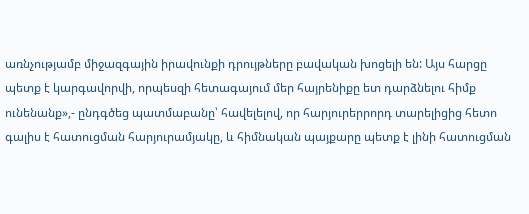առնչությամբ միջազգային իրավունքի դրույթները բավական խոցելի են: Այս հարցը պետք է կարգավորվի, որպեսզի հետագայում մեր հայրենիքը ետ դարձնելու հիմք ունենանք»,- ընդգծեց պատմաբանը՝ հավելելով, որ հարյուրերրորդ տարելիցից հետո գալիս է հատուցման հարյուրամյակը, և հիմնական պայքարը պետք է լինի հատուցման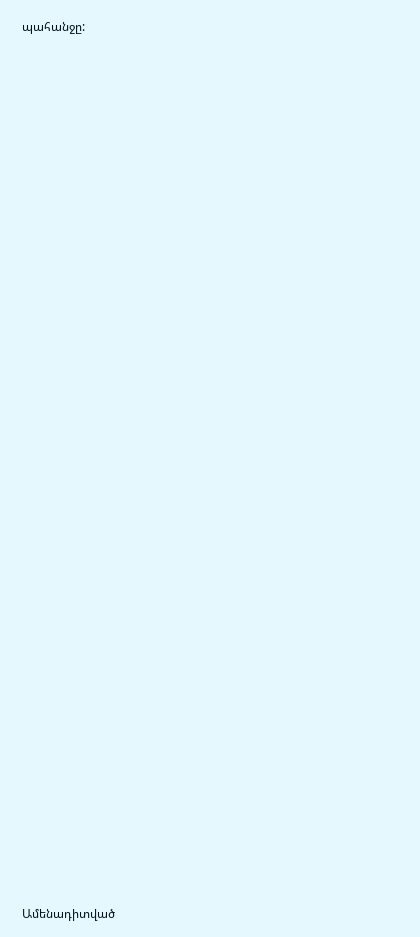պահանջը:


















































Ամենադիտված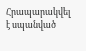Հրապարակվել է սպանված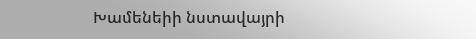Խամենեիի նստավայրի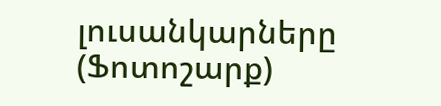լուսանկարները (Ֆոտոշարք)